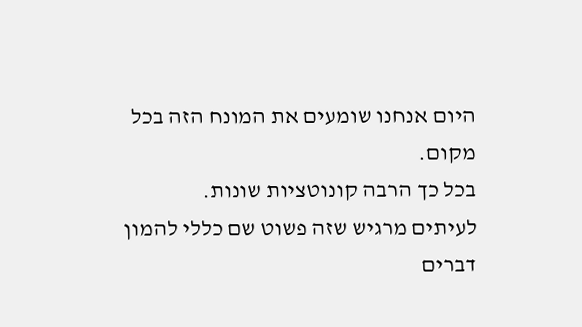היום אנחנו שומעים את המונח הזה בכל מקום.
בכל כך הרבה קונוטציות שונות.
לעיתים מרגיש שזה פשוט שם כללי להמון דברים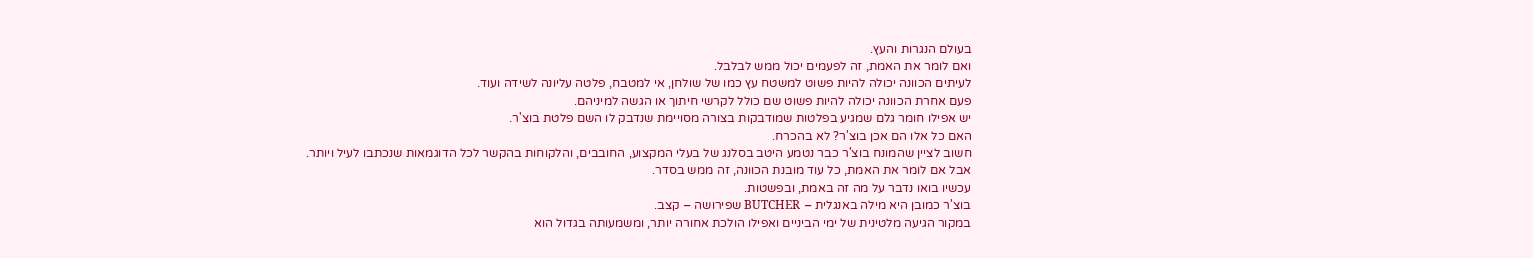בעולם הנגרות והעץ.
ואם לומר את האמת, זה לפעמים יכול ממש לבלבל.
לעיתים הכוונה יכולה להיות פשוט למשטח עץ כמו של שולחן, אי למטבח, פלטה עליונה לשידה ועוד.
פעם אחרת הכוונה יכולה להיות פשוט שם כולל לקרשי חיתוך או הגשה למיניהם.
יש אפילו חומר גלם שמגיע בפלטות שמודבקות בצורה מסויימת שנדבק לו השם פלטת בוצ'ר.
האם כל אלו הם אכן בוצ'ר? לא בהכרח.
חשוב לציין שהמונח בוצ'ר כבר נטמע היטב בסלנג של בעלי המקצוע, החובבים, והלקוחות בהקשר לכל הדוגמאות שנכתבו לעיל ויותר.
אבל אם לומר את האמת, כל עוד מובנת הכוונה, זה ממש בסדר.
עכשיו בואו נדבר על מה זה באמת, ובפשטות.
בוצ'ר כמובן היא מילה באנגלית – BUTCHER שפירושה – קצב.
במקור הגיעה מלטינית של ימי הביניים ואפילו הולכת אחורה יותר, ומשמעותה בגדול הוא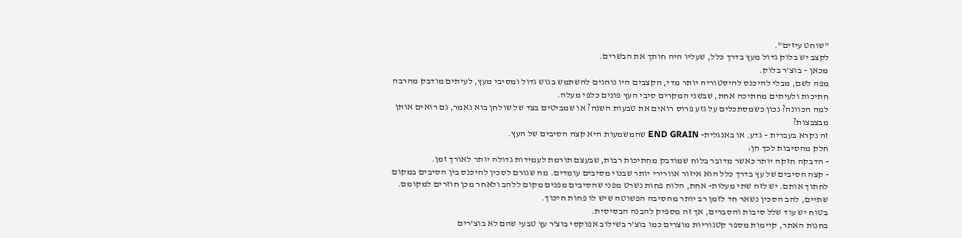"שוחט עיזים".
לקצב יש בלוק גדול מעץ בדרך כלל, שעליו היה חותך את הבשרים.
מכאן – בוצ'ר בלוק.
מפה לשם, מבלי להיכנס להיסטוריה יותר מדי, הקצבים היו נוהגים להשתמש בגוש גדול ומסיבי מעץ, לעיתים מודבק מהרבה חתיכות ולעיתים מחתיכה אחת, שבשני המקרים סיבי העץ פונים כלפי מעלה.
למה הכוונה? נכון כשמסתכלים על גזע פרוס רואים את טבעות השנה? או שמביטים בצד של שולחן בוא נאמר, גם רואים אותן מבצבצות?
זה נקרא בעברית – גדע. או באנגלית- END GRAIN שהמשמעות היא קצה הסיבים של העץ.
חלק מהסיבות לכך הן:
- הדבקה חזקה יותר כאשר מדובר בלוח שמודבק מחתיכות רבות, שבעצם תורמת לעמידות גדולה יותר לאורך זמן.
- קצה הסיבים של עץ בדרך כלל הוא איזור אוורירי יותר שבנוי מסיבים עומדים. מה שגורם לסכין להיכנס בין הסיבים במקום לחתוך אותם. יש לזה שתי מעלות- אחת, הלוח פחות נשרט מפני שהסיבים מפנים מקום ללהב ולאחר מכן חוזרים למקומם. שתיים, להב הסכין נשאר חד לזמן רב יותר מהסיבה הפשוטה שיש לו פחות חיכוך.
בטוח יש עוד שלל סיבות והסברים, אך זה מספיק להבנה הבסיסית.
בחנות האתר, קיימות מספר קטגוריות מוצרים כמו בוצ'ר בשילוב אפוקסי בוצ'ר עץ טבעי שהם לא בוצ'רים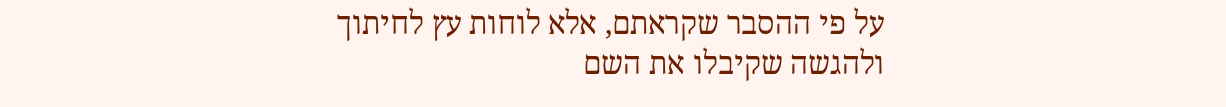על פי ההסבר שקראתם, אלא לוחות עץ לחיתוך ולהגשה שקיבלו את השם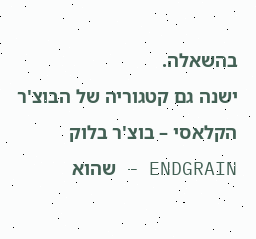בהשאלה.
ישנה גם קטגוריה של הבוצ'ר הקלאסי – בוצ'ר בלוק ENDGRAIN – שהוא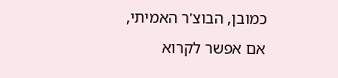כמובן, הבוצ'ר האמיתי, אם אפשר לקרוא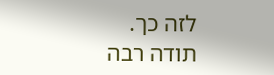לזה כך.
תודה רבה